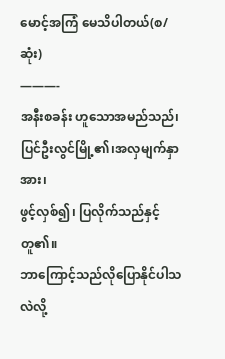မောင့်အကြံ မေသိပါတယ်(စ/ဆုံး)
———-
အနီးစခန်း ဟူသောအမည်သည်၊
ပြင်ဦးလွင်မြို့၏၊အလှမျက်နှာအား၊
ဖွင့်လှစ်၍၊ ပြလိုက်သည်နှင့်တူ၏။
ဘာကြောင့်သည်လိုပြောနိုင်ပါသလဲလို့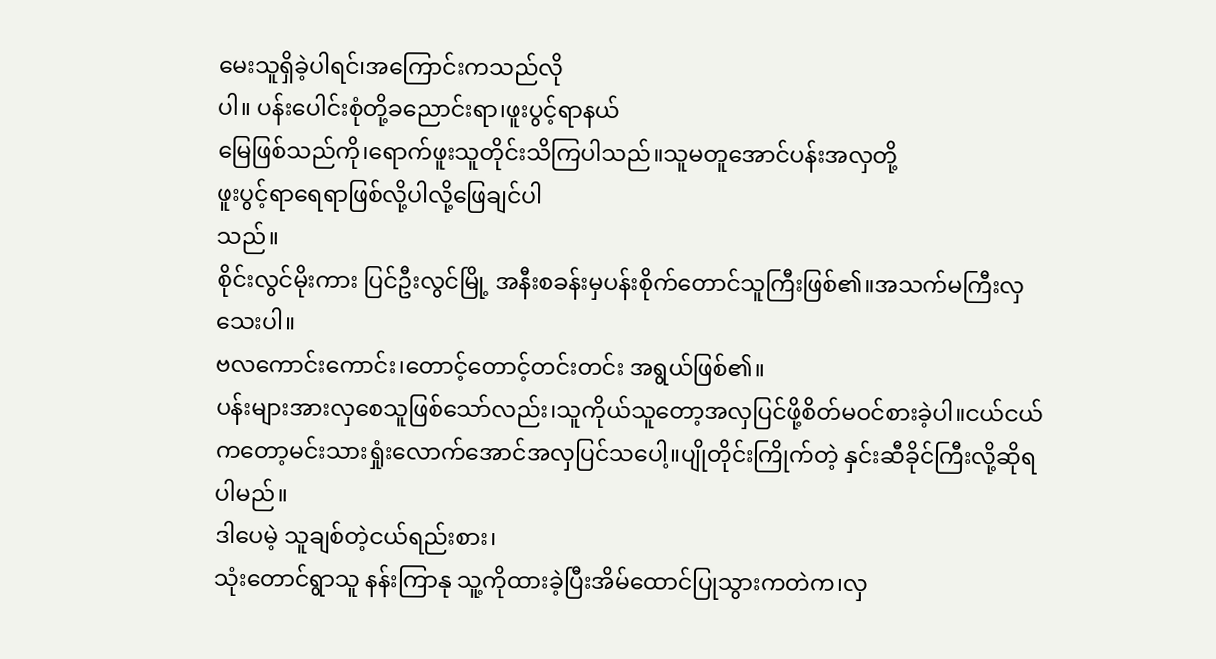မေးသူရှိခဲ့ပါရင်၊အကြောင်းကသည်လို
ပါ။ ပန်းပေါင်းစုံတို့ခညောင်းရာ၊ဖူးပွင့်ရာနယ်
မြေဖြစ်သည်ကို၊ရောက်ဖူးသူတိုင်းသိကြပါသည်။သူမတူအောင်ပန်းအလှတို့
ဖူးပွင့်ရာရေရာဖြစ်လို့ပါလို့ဖြေချင်ပါ
သည်။
စိုင်းလွင်မိုးကား ပြင်ဦးလွင်မြို့ အနီးစခန်းမှပန်းစိုက်တောင်သူကြီးဖြစ်၏။အသက်မကြီးလှသေးပါ။
ဗလကောင်းကောင်း၊တောင့်တောင့်တင်းတင်း အရွယ်ဖြစ်၏။
ပန်းများအားလှစေသူဖြစ်သော်လည်း၊သူကိုယ်သူတော့အလှပြင်ဖို့စိတ်မဝင်စားခဲ့ပါ။ငယ်ငယ်ကတော့မင်းသားရှုံးလောက်အောင်အလှပြင်သပေါ့။ပျိုတိုင်းကြိုက်တဲ့ နှင်းဆီခိုင်ကြီးလို့ဆိုရပါမည်။
ဒါပေမဲ့ သူချစ်တဲ့ငယ်ရည်းစား၊
သုံးတောင်ရွာသူ နန်းကြာနု သူ့ကိုထားခဲ့ပြီးအိမ်ထောင်ပြုသွားကတဲက၊လှ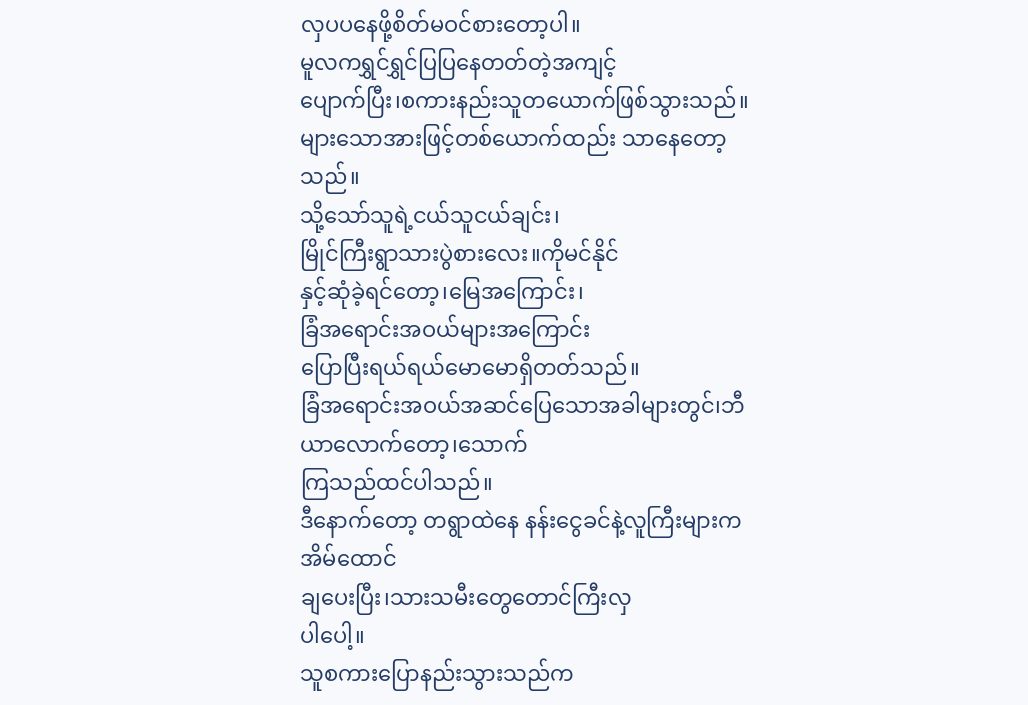လှပပနေဖို့စိတ်မဝင်စားတော့ပါ။
မူလကရွှင်ရွှင်ပြပြနေတတ်တဲ့အကျင့်
ပျောက်ပြီး၊စကားနည်းသူတယောက်ဖြစ်သွားသည်။
များသောအားဖြင့်တစ်ယောက်ထည်း သာနေတော့သည်။
သို့သော်သူရဲ့ငယ်သူငယ်ချင်း၊
မြိုင်ကြီးရွာသားပွဲစားလေး။ကိုမင်နိုင်
နှင့်ဆုံခဲ့ရင်တော့၊မြေအကြောင်း၊
ခြံအရောင်းအဝယ်များအကြောင်း
ပြောပြီးရယ်ရယ်မောမောရှိတတ်သည်။
ခြံအရောင်းအဝယ်အဆင်ပြေသောအခါများတွင်၊ဘီယာလောက်တော့၊သောက်
ကြသည်ထင်ပါသည်။
ဒီနောက်တော့ တရွာထဲနေ နန်းငွေခင်နဲ့လူကြီးများကအိမ်ထောင်
ချပေးပြီး၊သားသမီးတွေတောင်ကြီးလှ
ပါပေါ့။
သူစကားပြောနည်းသွားသည်က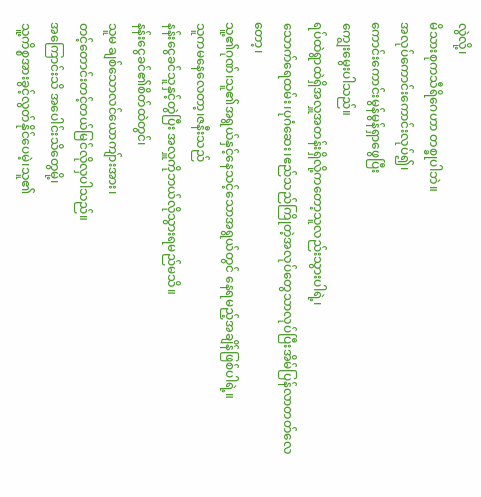လွဲလို့၊
မိသားစုကသီရိဂေဟာ တစ္ခုပါဘဲ။
အလုပ်ကောင်းကောင်းလုပ်၍၊
ကောင်းကောင်းမွန်မွန်ရှာဖွေပြီး
ကျွေးမွေးပါသည်။
ရပ်ထဲရွာထဲရှိအလှူအတန်းရှိလို့ကတော့သူလည်းသွားပါရဲ့၊
သောက်ရေထမ်း၊ပုဂံဆေး၊ဧည်သည်ကြိုတဲ့အလုပ်တွေသာလုပ်ပြီးအိမ်ပြန်လာတတ်လေတော့၊
သူ့၏ဂုဏ်၊သူ၏အရွယ်နှင့်နေသင့်သောအရွယ်တွင် နေရမည့်အချိန်ဖြစ်ပါရဲ့။
သူကမနေလေတာ့၊ဇနီးသည်
နန်းငွေခင်သူနှင့်တွဲပြီး အလှူကိုဘယ်လိုသွားရမည်မသိ။
နန်းငွေခင်၏စိတ်ထဲတွင်၊
သူမ ချစ်သောလင်ယောကျ်ားအား၊
တင့်တောင်းတင့်တယ်မြင်လိုလှပါသည်။
အကြောင်းသိ အပေါင်းသိတွေမို့၊
သူ့ကိစ္စအားခွင့်လွတ်နိုင်ပေမဲ့၊သူ၏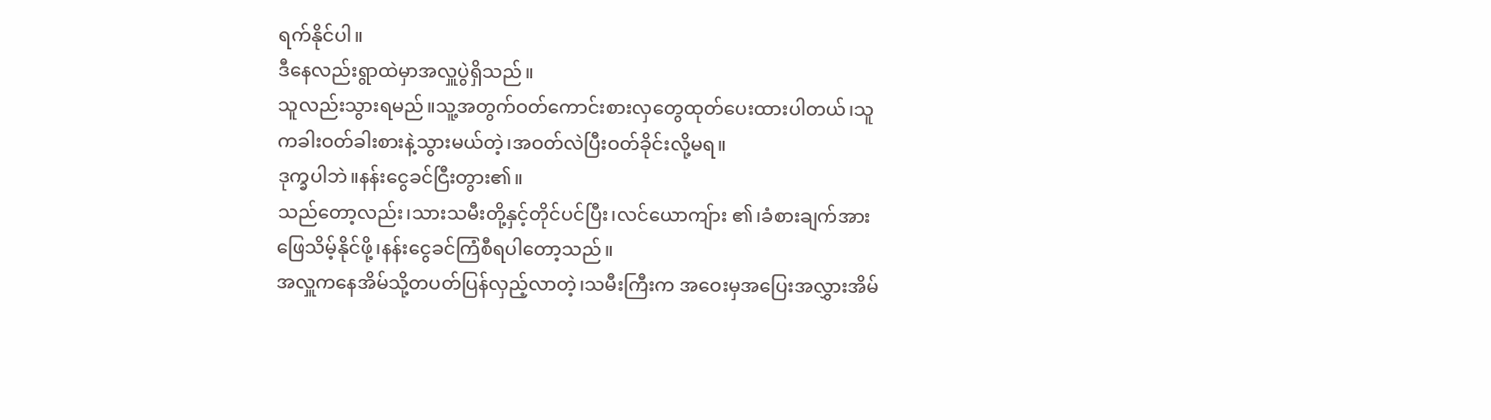ရက်နိုင်ပါ။
ဒီနေလည်းရွာထဲမှာအလှူပွဲရှိသည်။
သူလည်းသွားရမည်။သူ့အတွက်ဝတ်ကောင်းစားလှတွေထုတ်ပေးထားပါတယ်၊သူကခါးဝတ်ခါးစားနဲ့သွားမယ်တဲ့၊အဝတ်လဲပြီးဝတ်ခိုင်းလို့မရ။
ဒုက္ခပါဘဲ။နန်းငွေခင်ငြီးတွား၏။
သည်တော့လည်း၊သားသမီးတို့နှင့်တိုင်ပင်ပြီး၊လင်ယောကျ်ား ၏၊ခံစားချက်အား ဖြေသိမ့်နိုင်ဖို့၊နန်းငွေခင်ကြံစီရပါတော့သည်။
အလှူကနေအိမ်သို့တပတ်ပြန်လှည့်လာတဲ့၊သမီးကြီးက အဝေးမှအပြေးအလွှားအိမ်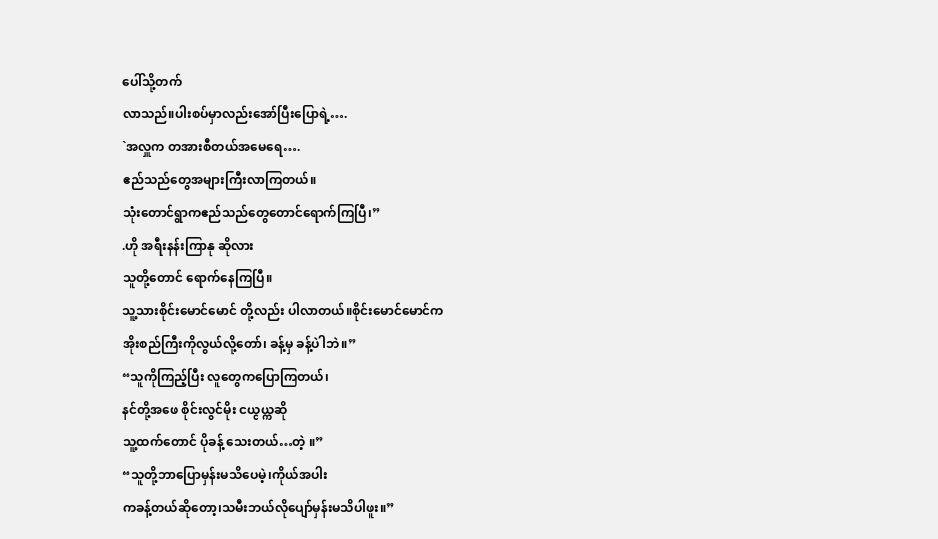ပေါ်သို့တက်
လာသည်။ပါးစပ်မှာလည်းအော်ပြီးပြောရဲ့….
`အလှူက တအားစီတယ်အမေရေ….
ဧည်သည်တွေအများကြီးလာကြတယ်။
သုံးတောင်ရွာကဧည်သည်တွေတောင်ရောက်ကြပြီ၊”
.ဟို အရီးနန်းကြာနု ဆိုလား
သူတို့တောင် ရောက်နေကြပြီ။
သူ့သားစိုင်းမောင်မောင် တို့လည်း ပါလာတယ်။စိုင်းမောင်မောင်က
အိုးစည်ကြီးကိုလွယ်လို့တော်၊ ခန့်မှ ခန့်ပါဲဘဲ။”
“သူကိုကြည့်ပြီး လူတွေကပြောကြတယ်၊
နင်တို့အဖေ စိုင်းလွင်မိုး ငယ္ငယ္ကဆို
သူ့ထက်တောင် ပိုခန့် သေးတယ်…တဲ့ ။”
“သူတို့ဘာပြောမှန်းမသိပေမဲ့၊ကိုယ်အပါး
ကခန့်တယ်ဆိုတော့၊သမီးဘယ်လိုပျော်မှန်းမသိပါဖူး။”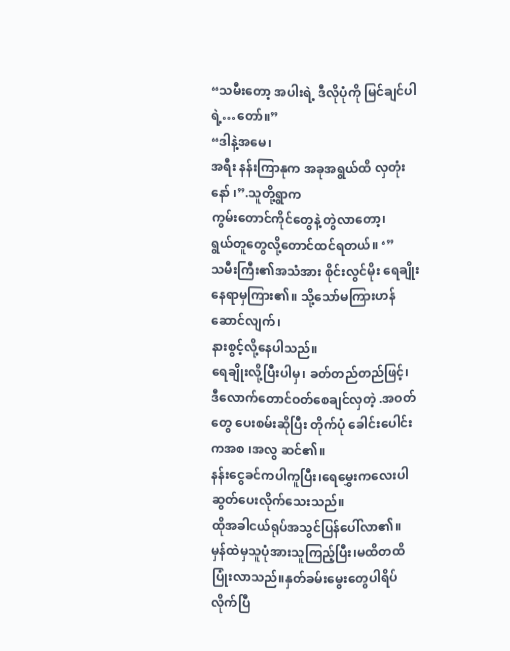“သမီးတော့ အပါးရဲ့ ဒီလိုပုံကို မြင်ချင်ပါရဲ့…တော်။”
“ဒါနဲ့အမေ၊
အရီး နန်းကြာနုက အခုအရွယ်ထိ လှတုံးနော် ၊”.သူတို့ရွာက
ကွမ်းတောင်ကိုင်တွေနဲ့ တွဲလာတော့၊
ရွယ်တူတွေလို့တောင်ထင်ရတယ်။ ‘”
သမီးကြီး၏အသံအား စိုင်းလွင်မိုး ရေချိုးနေရာမှကြား၏။ သို့သော်မကြားဟန် ဆောင်လျက်၊
နားစွင့်လို့နေပါသည်။
ရေချိုးလို့ပြီးပါမှ၊ ခတ်တည်တည်ဖြင့်၊
ဒီလောက်တောင်ဝတ်စေချင်လှတဲ့ .အဝတ်တွေ ပေးစမ်းဆိုပြီး တိုက်ပုံ ခေါင်းပေါင်းကအစ ၊အလွ ဆင်၏။
နန်းငွေခင်ကပါကူပြီး၊ရေမွှေးကလေးပါ
ဆွတ်ပေးလိုက်သေးသည်။
ထိုအခါငယ်ရုပ်အသွင်ပြန်ပေါ်လာ၏။
မှန်ထဲမှသူပုံအားသူကြည့်ပြီး၊မထိတထိ
ပြုံးလာသည်။နှတ်ခမ်းမွေးတွေပါရိပ်လိုက်ပြီ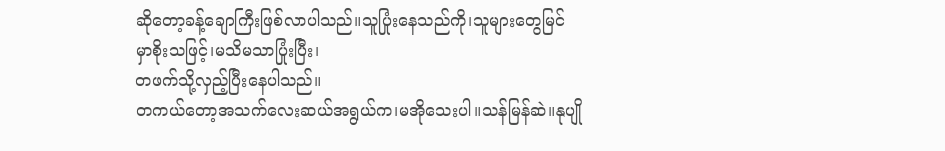ဆိုတော့ခန့်ချောကြီးဖြစ်လာပါသည်။သူပြုံးနေသည်ကို၊သူများတွေမြင်
မှာစိုးသဖြင့်၊မသိမသာပြုံးပြီး၊
တဖက်သို့လှည့်ပြီးနေပါသည်။
တကယ်တော့အသက်လေးဆယ်အရွယ်က၊မအိုသေးပါ။သန်မြန်ဆဲ။နုပျို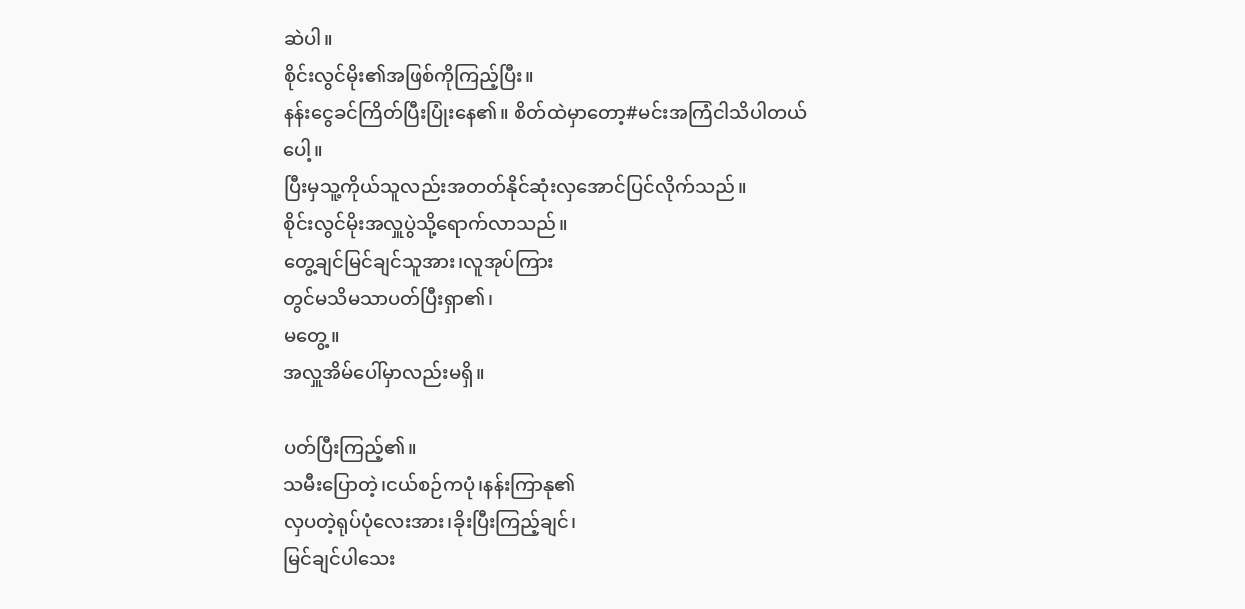ဆဲပါ။
စိုင်းလွင်မိုး၏အဖြစ်ကိုကြည့်ပြီး။
နန်းငွေခင်ကြိတ်ပြီးပြုံးနေ၏။ စိတ်ထဲမှာတော့#မင်းအကြံငါသိပါတယ်
ပေါ့။
ပြီးမှသူ့ကိုယ်သူလည်းအတတ်နိုင်ဆုံးလှအောင်ပြင်လိုက်သည်။
စိုင်းလွင်မိုးအလှူပွဲသို့ရောက်လာသည်။
တွေ့ချင်မြင်ချင်သူအား၊လူအုပ်ကြား
တွင်မသိမသာပတ်ပြီးရှာ၏၊
မတွေ့။
အလှူအိမ်ပေါ်မှာလည်းမရှိ။

ပတ်ပြီးကြည့်၏။
သမီးပြောတဲ့၊ငယ်စဉ်ကပုံ၊နန်းကြာနု၏
လှပတဲ့ရုပ်ပုံလေးအား၊ခိုးပြီးကြည့်ချင်၊
မြင်ချင်ပါသေး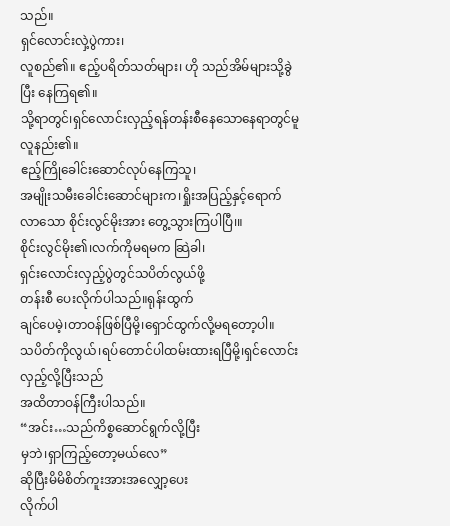သည်။
ရှင်လောင်းလှဲ့ပွဲကား၊
လူစည်၏။ ဧည့်ပရိတ်သတ်များ၊ ဟို သည်အိမ်များသို့ခွဲပြီး နေကြရ၏။
သို့ရာတွင်၊ရှင်လောင်းလှည့်ရန်တန်းစီနေသောနေရာတွင်မူ လူနည်း၏။
ဧည့်ကြိုခေါင်းဆောင်လုပ်နေကြသူ၊
အမျိုးသမီးခေါင်းဆောင်များက၊ရှိုးအပြည့်နှင့်ရောက်လာသော စိုင်းလွင်မိုးအား တွေ့သွားကြပါပြီ၊။
စိုင်းလွင်မိုး၏၊လက်ကိုမရမက ဆြဲခါ၊
ရှင်းလောင်းလှည့်ပွဲတွင်သပိတ်လွယ်ဖို့
တန်းစီ ပေးလိုက်ပါသည်။ရုန်းထွက်
ချင်ပေမဲ့၊တာဝန်ဖြစ်ပြီမို့၊ရှောင်ထွက်လို့မရတော့ပါ။
သပိတ်ကိုလွယ်၊ရပ်တောင်ပါထမ်းထားရပြီမို့၊ရှင်လောင်းလှည့်လို့ပြီးသည်
အထိတာဝန်ကြီးပါသည်။
“အင်း…သည်ကိစ္စဆောင်ရွက်လို့ပြီး
မှဘဲ၊ရှာကြည့်တော့မယ်လေ”
ဆိုပြီးမိမိစိတ်ကူးအားအလျှော့ပေး
လိုက်ပါ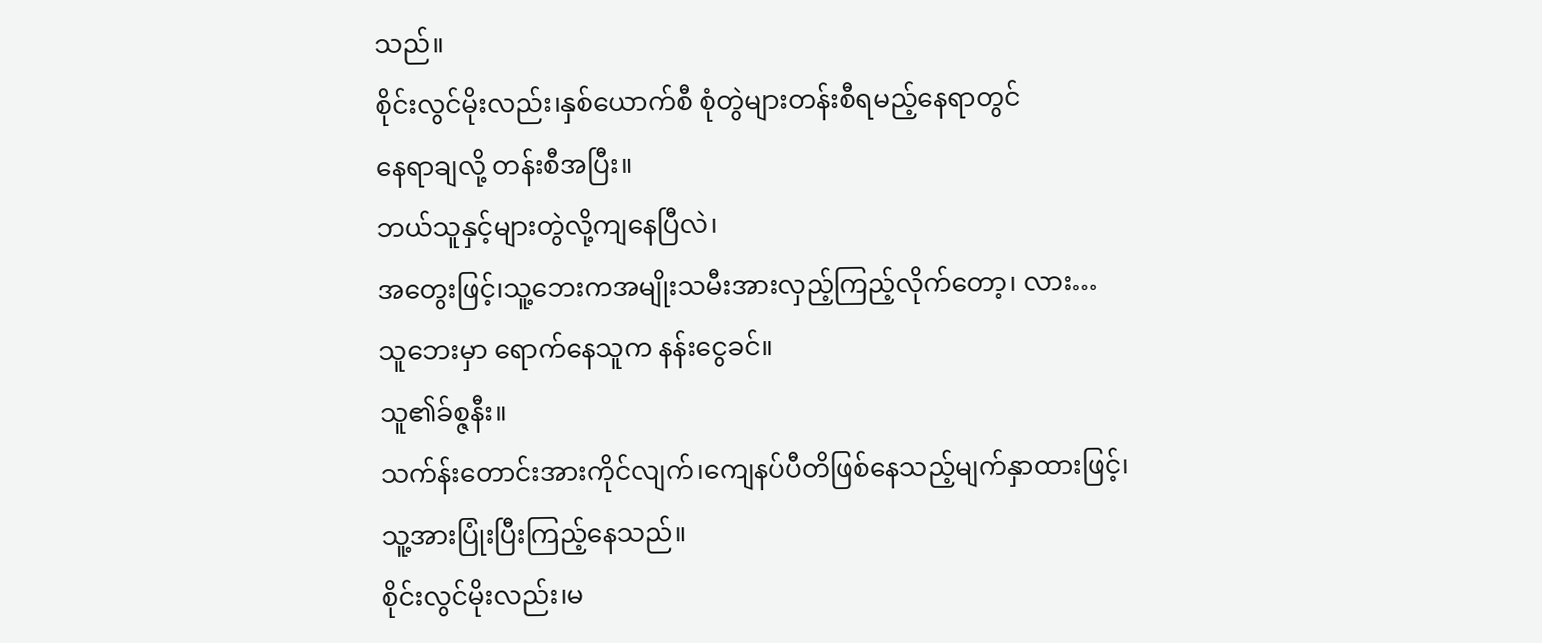သည်။
စိုင်းလွင်မိုးလည်း၊နှစ်ယောက်စီ စုံတွဲများတန်းစီရမည့်နေရာတွင်
နေရာချလို့ တန်းစီအပြီး။
ဘယ်သူနှင့်များတွဲလို့ကျနေပြီလဲ၊
အတွေးဖြင့်၊သူ့ဘေးကအမျိုးသမီးအားလှည့်ကြည့်လိုက်တော့၊ လား…
သူဘေးမှာ ရောက်နေသူက နန်းငွေခင်။
သူ၏ခ်စ္ဇနီး။
သက်န်းတောင်းအားကိုင်လျက်၊ကျေနပ်ပီတိဖြစ်နေသည့်မျက်နှာထားဖြင့်၊
သူ့အားပြုံးပြီးကြည့်နေသည်။
စိုင်းလွင်မိုးလည်း၊မ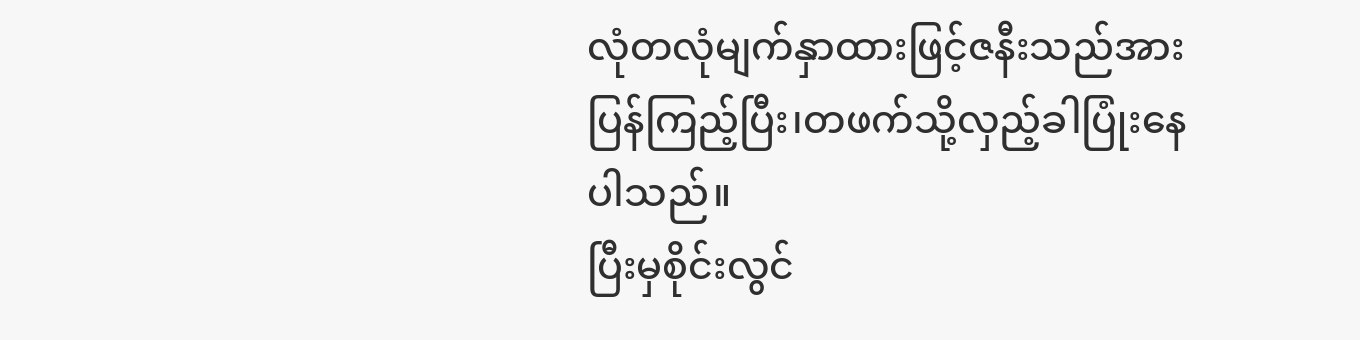လုံတလုံမျက်နှာထားဖြင့်ဇနီးသည်အားပြန်ကြည့်ပြီး၊တဖက်သို့လှည့်ခါပြုံးနေပါသည်။
ပြီးမှစိုင်းလွင်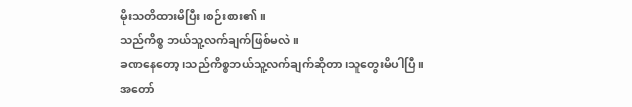မိုးသတိထားမိပြီး၊စဉ်းစား၏။
သည်ကိစ္စ ဘယ်သူ့လက်ချက်ဖြစ်မလဲ။
ခဏနေတော့၊သည်ကိစ္စဘယ်သူ့လက်ချက်ဆိုတာ၊သူတွေးမိပါပြီ။
အတော်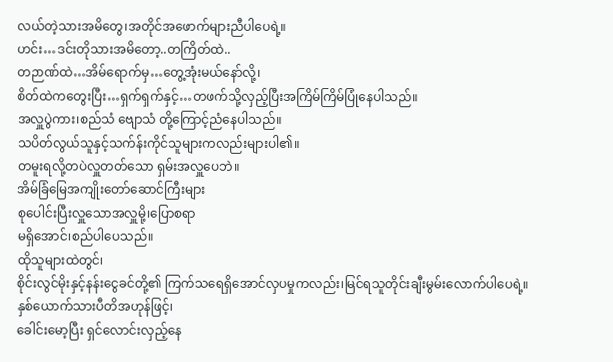လယ်တဲ့သားအမိတွေ၊အတိုင်အဖောက်များညီပါပေရဲ့။
ဟင်း…ဒင်းတိုသားအမိတော့..တကြိတ်ထဲ..
တဉာဏ်ထဲ…အိမ်ရောက်မှ…တွေ့အုံးမယ်နော်လို့၊
စိတ်ထဲကတွေးပြီး…ရှက်ရှက်နှင့်…တဖက်သို့လှည့်ပြီးအကြိမ်ကြိမ်ပြုံနေပါသည်။
အလှူပွဲကား၊စည်သံ ဗျောသံ တို့ကြောင့်ညံနေပါသည်။
သပိတ်လွယ်သူနှင့်သက်န်းကိုင်သူများကလည်းများပါ၏။
တမူးရလို့တပဲလှူတတ်သော ရှမ်းအလှူပေဘဲ။
အိမ်ခြံမြေအကျိုးတော်ဆောင်ကြီးများ
စုပေါင်းပြီးလှူသောအလှူမို့၊ပြောစရာ
မရှိအောင်၊စည်ပါပေသည်။
ထိုသူများထဲတွင်၊
စိုင်းလွင်မိုးနှင့်နန်းငွေခင်တို့၏ ကြက်သရေရှိအောင်လှပမှုကလည်း၊မြင်ရသူတိုင်းချီးမွမ်းလောက်ပါပေရဲ့။
နှစ်ယောက်သားပီတိအဟုန်ဖြင့်၊
ခေါင်းမော့ပြီး ရှင်လောင်းလှည့်နေ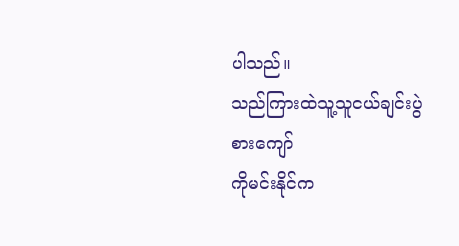ပါသည်။
သည်ကြားထဲသူ့သူငယ်ချင်းပွဲစားကျော်
ကိုမင်းနိုင်က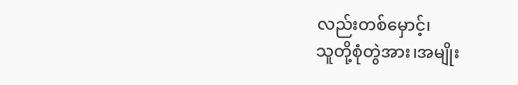လည်းတစ်မှောင့်၊
သူတို့စုံတွဲအား၊အမျိုး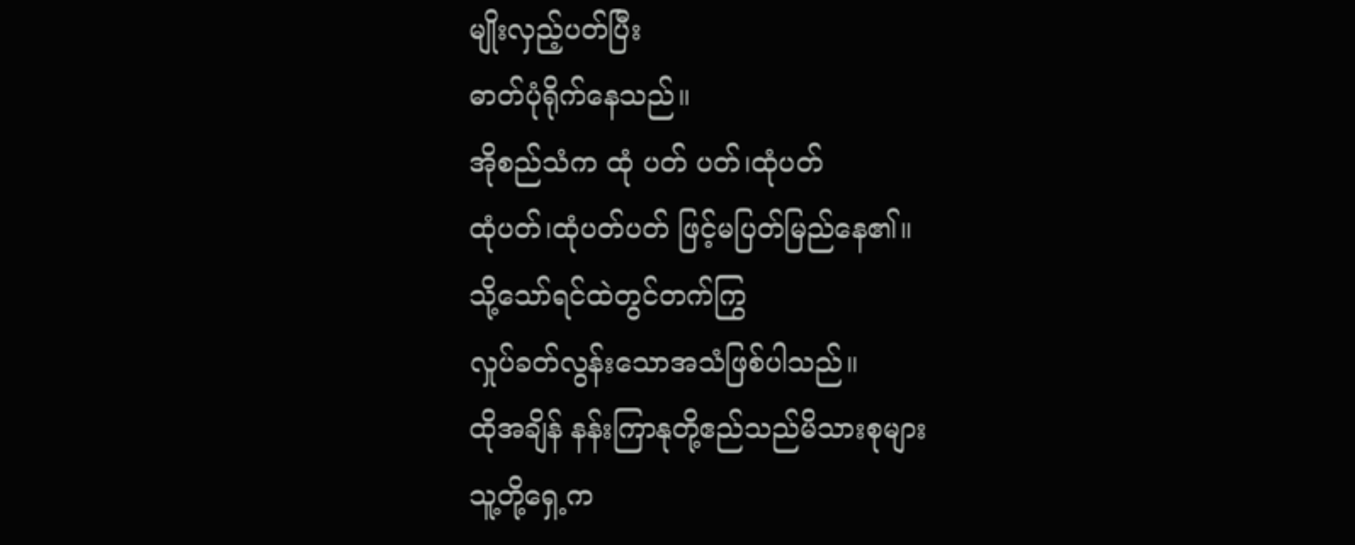မျိုးလှည့်ပတ်ပြီး
ဓာတ်ပုံရိုက်နေသည်။
အိုစည်သံက ထုံ ပတ် ပတ်၊ထုံပတ်
ထုံပတ်၊ထုံပတ်ပတ် ဖြင့်မပြတ်မြည်နေ၏။
သို့သော်ရင်ထဲတွင်တက်ကြွ
လှုပ်ခတ်လွန်းသောအသံဖြစ်ပါသည်။
ထိုအချိန် နန်းကြာနုတို့ဧည်သည်မိသားစုများ
သူ့တို့ရှေ့က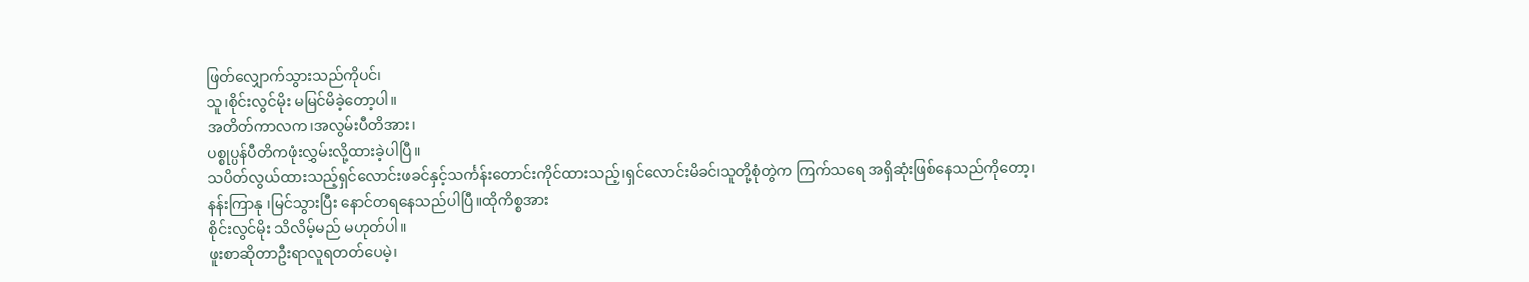ဖြတ်လျှောက်သွားသည်ကိုပင်၊
သူ၊စိုင်းလွင်မိုး မမြင်မိခဲ့တော့ပါ။
အတိတ်ကာလက၊အလွမ်းပီတိအား၊
ပစ္စုပ္ပန်ပီတိကဖုံးလွှမ်းလို့ထားခဲ့ပါပြီ။
သပိတ်လွယ်ထားသည့်ရှင်လောင်းဖခင်နှင့်သင်္ကန်းတောင်းကိုင်ထားသည့်၊ရှင်လောင်းမိခင်၊သူတို့စုံတွဲက ကြက်သရေ အရှိဆုံးဖြစ်နေသည်ကိုတော့၊
နန်းကြာနု ၊မြင်သွားပြီး နောင်တရနေသည်ပါပြီ။ထိုကိစ္စအား
စိုင်းလွင်မိုး သိလိမ့်မည် မဟုတ်ပါ။
ဖူးစာဆိုတာဦးရာလူရတတ်ပေမဲ့၊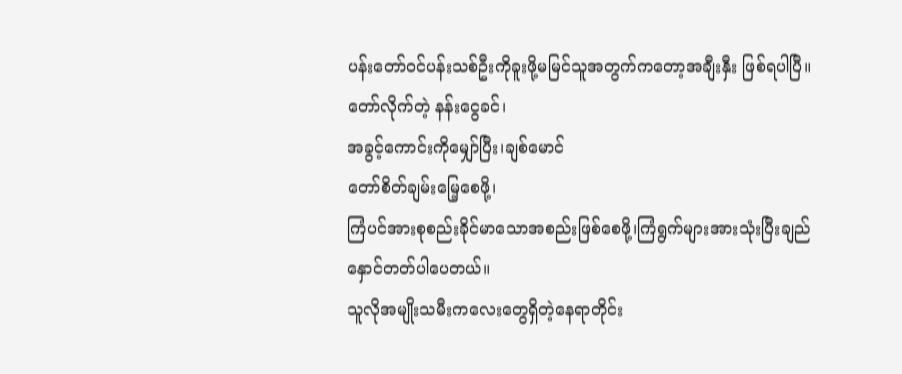ပန်းတော်ဝင်ပန်းသစ်ဦးကိုခူးဖို့မမြင်သူအတွက်ကတော့အချီးနှီး ဖြစ်ရပါပြီ။
တော်လိုက်တဲ့ နန်းငွေခင်၊
အခွင့်ကောင်းကိုမျှော်ပြီး၊ချစ်မောင်
တော်စိတ်ချမ်းမြေ့စေဖို့၊
ကြံပင်အားစုစည်းခိုင်မာသောအစည်းဖြစ်စေဖို့၊ကြံရွက်များအားသုံးပြီးချည်
နှောင်တတ်ပါပေတယ်။
သူလိုအမျိုးသမီးကလေးတွေရှိတဲ့နေရာတိုင်း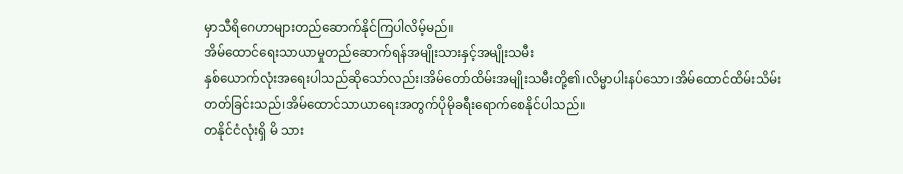မှာသီရိဂေဟာများတည်ဆောက်နိုင်ကြပါလိမ့်မည်။
အိမ်ထောင်ရေးသာယာမှုတည်ဆောက်ရန်အမျိုးသားနှင့်အမျိုးသမီး
နှစ်ယောက်လုံးအရေးပါသည်ဆိုသော်လည်း၊အိမ်တော်ထိမ်းအမျိုးသမီးတို့၏၊လိမ္မာပါးနပ်သော၊အိမ်ထောင်ထိမ်းသိမ်း
တတ်ခြင်းသည်၊အိမ်ထောင်သာယာရေးအတွက်ပိုမိုခရီးရောက်စေနိုင်ပါသည်။
တနိုင်ငံလုံးရှိ မိ သား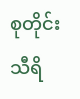စုတိုင်း သီရိ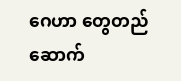ဂေဟာ တွေတည်ဆောက်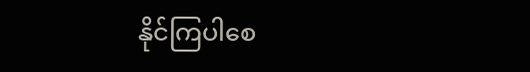နိုင်ကြပါစေ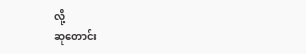လို့
ဆုတောင်း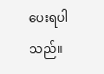ပေးရပါသည်။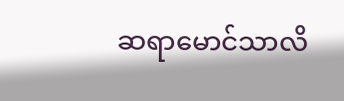ဆရာမောင်သာလိ